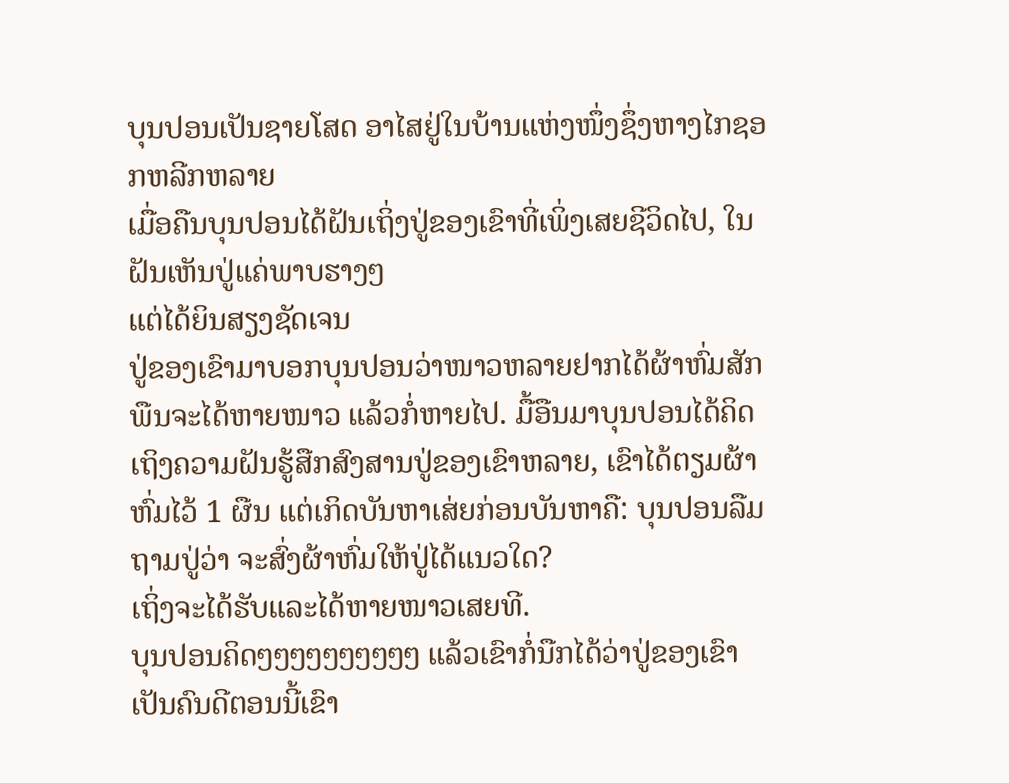ບຸນປອນເປັນຊາຍໂສດ ອາໄສຢູ່ໃນບ້ານແຫ່ງໜຶ່ງຊຶ່ງຫາງໄກຊອກຫລີກຫລາຍ
ເມື່ອຄືນບຸນປອນໄດ້ຝັນເຖິ່ງປູ່ຂອງເຂົາທີ່ເພິ່ງເສຍຊີວິດໄປ, ໃນຝັນເຫັນປູ່ແຄ່ພາບຮາງໆ
ແຕ່ໄດ້ຍິນສຽງຊັດເຈນ
ປູ່ຂອງເຂົາມາບອກບຸນປອນວ່າໜາວຫລາຍຢາກໄດ້ຜ້າຫົ່ມສັກພືນຈະໄດ້ຫາຍໜາວ ແລ້ວກໍ່ຫາຍໄປ. ມື້ອືນມາບຸນປອນໄດ້ຄິດເຖິງຄວາມຝັນຮູ້ສືກສົງສານປູ່ຂອງເຂົາຫລາຍ, ເຂົາໄດ້ຕຽມຜ້າຫົ່ມໄວ້ 1 ຜືນ ແຕ່ເກິດບັນຫາເສ່ຍກ່ອນບັນຫາຄື: ບຸນປອນລືມຖາມປູ່ວ່າ ຈະສົ່ງຜ້າຫົ່ມໃຫ້ປູ່ໄດ້ແນວໃດ?
ເຖິ່ງຈະໄດ້ຮັບແລະໄດ້ຫາຍໜາວເສຍທີ.
ບຸນປອນຄິດໆໆໆໆໆໆໆໆໆໆ ແລ້ວເຂົາກໍ່ນືກໄດ້ວ່າປູ່ຂອງເຂົາເປັນຄົນດີຕອນນີ້ເຂົາ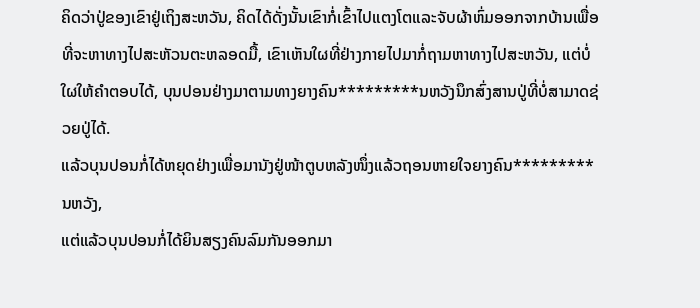ຄິດວ່າປູ່ຂອງເຂົາຢູ່ເຖິງສະຫວັນ, ຄິດໄດ້ດັ່ງນັ້ນເຂົາກໍ່ເຂົ້າໄປແຕງໂຕແລະຈັບຜ້າຫົ່ມອອກຈາກບ້ານເພື່ອທີ່ຈະຫາທາງໄປສະຫັວນຕະຫລອດມື້, ເຂົາເຫັນໃຜທີ່ຢ່າງກາຍໄປມາກໍ່ຖາມຫາທາງໄປສະຫວັນ, ແຕ່ບໍ່ໃຜໃຫ້ຄຳຕອບໄດ້, ບຸນປອນຢ່າງມາຕາມທາງຍາງຄົນ*********ນຫວັງນຶກສົ່ງສານປູ່ທີ່ບໍ່ສາມາດຊ່ວຍປູ່ໄດ້.
ແລ້ວບຸນປອນກໍ່ໄດ້ຫຍຸດຢ່າງເພື່ອມານັງຢູ່ໜ້າຕູບຫລັງໜຶ່ງແລ້ວຖອນຫາຍໃຈຍາງຄົນ*********ນຫວັງ,
ແຕ່ແລ້ວບຸນປອນກໍ່ໄດ້ຍິນສຽງຄົນລົມກັນອອກມາ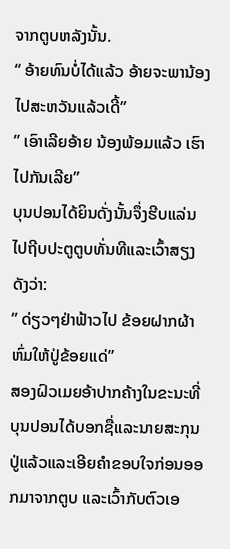ຈາກຕູບຫລັງນັ້ນ.
“ ອ້າຍທົນບໍ່ໄດ້ແລ້ວ ອ້າຍຈະພານ້ອງໄປສະຫວັນແລ້ວເດີ້”
” ເອົາເລີຍອ້າຍ ນ້ອງພ້ອມແລ້ວ ເຮົາໄປກັນເລີຍ”
ບຸນປອນໄດ້ຍິນດັ່ງນັ້ນຈຶ່ງຮີບແລ່ນໄປຖີບປະຕູຕູບທັ່ນທີແລະເວົ້າສຽງດັງວ່າ:
” ດ່ຽວໆຢ່າຟ້າວໄປ ຂ້ອຍຝາກຜ້າຫົ່ມໃຫ້ປູ່ຂ້ອຍແດ່”
ສອງຝົວເມຍອ້າປາກຄ້າງໃນຂະນະທີ່ບຸນປອນໄດ້ບອກຊື່ແລະນາຍສະກຸນປູ່ແລ້ວແລະເອີຍຄຳຂອບໃຈກ່ອນອອກມາຈາກຕູບ ແລະເວົ້າກັບຕົວເອ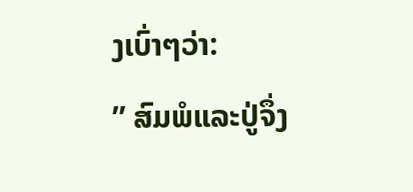ງເບົ່າໆວ່າ:
” ສົມພໍແລະປູ່ຈຶ່ງ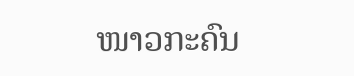ໜາວກະຄົນ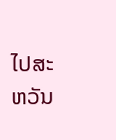ໄປສະຫວັນ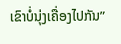ເຂົາບໍ່ນຸ່ງເຄື່ອງໄປກັນ”